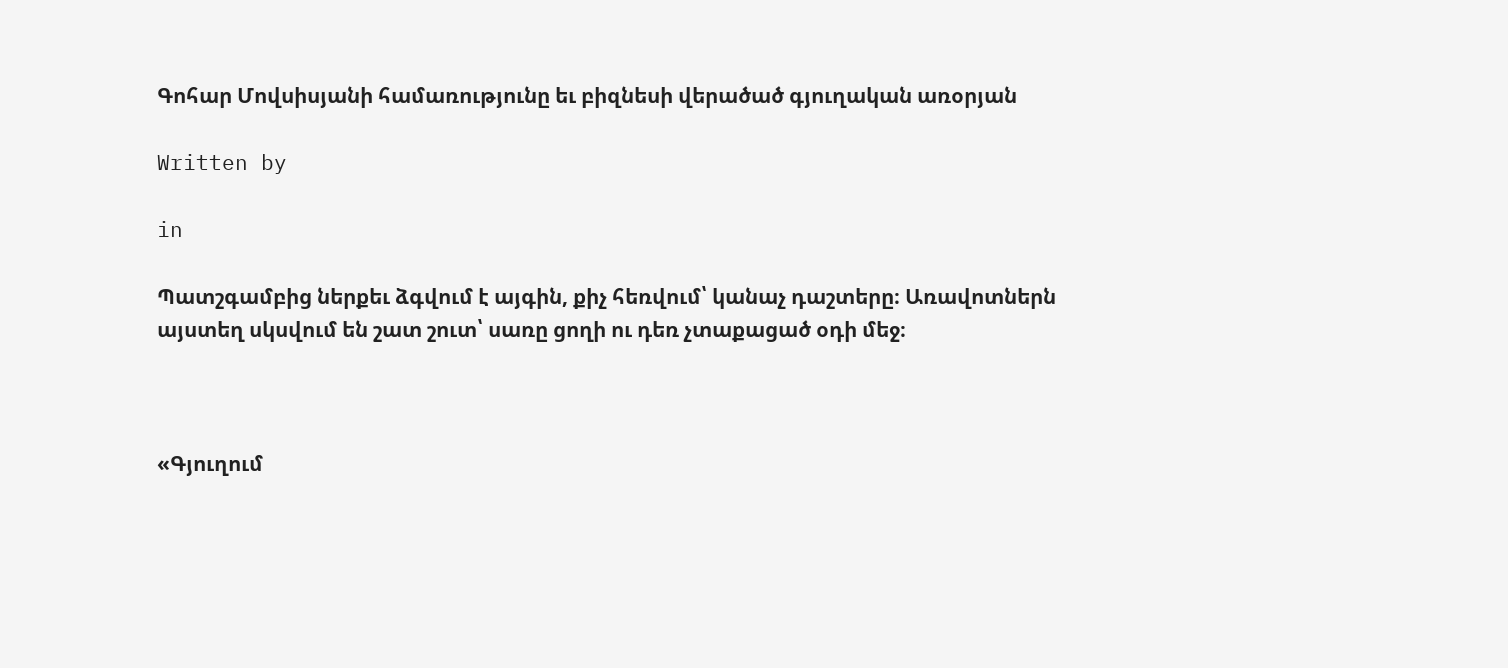Գոհար Մովսիսյանի համառությունը եւ բիզնեսի վերածած գյուղական առօրյան

Written by

in

Պատշգամբից ներքեւ ձգվում է այգին, քիչ հեռվում՝ կանաչ դաշտերը։ Առավոտներն այստեղ սկսվում են շատ շուտ՝ սառը ցողի ու դեռ չտաքացած օդի մեջ։



«Գյուղում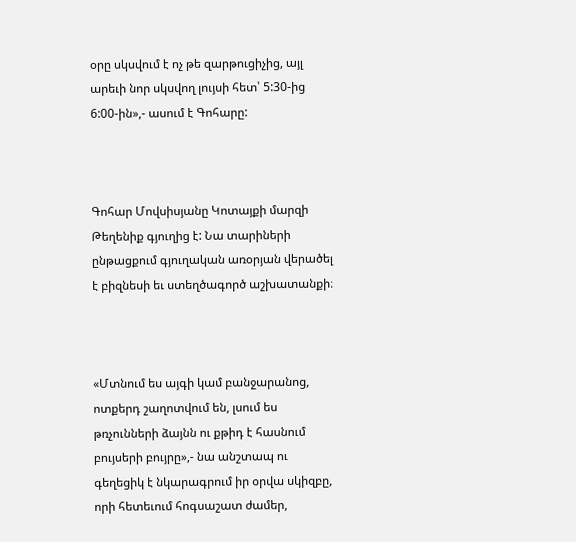օրը սկսվում է ոչ թե զարթուցիչից, այլ արեւի նոր սկսվող լույսի հետ՝ 5:30-ից 6:00-ին»,- ասում է Գոհարը:



Գոհար Մովսիսյանը Կոտայքի մարզի Թեղենիք գյուղից է: Նա տարիների ընթացքում գյուղական առօրյան վերածել է բիզնեսի եւ ստեղծագործ աշխատանքի։



«Մտնում ես այգի կամ բանջարանոց, ոտքերդ շաղոտվում են, լսում ես թռչունների ձայնն ու քթիդ է հասնում բույսերի բույրը»,- նա անշտապ ու գեղեցիկ է նկարագրում իր օրվա սկիզբը, որի հետեւում հոգսաշատ ժամեր,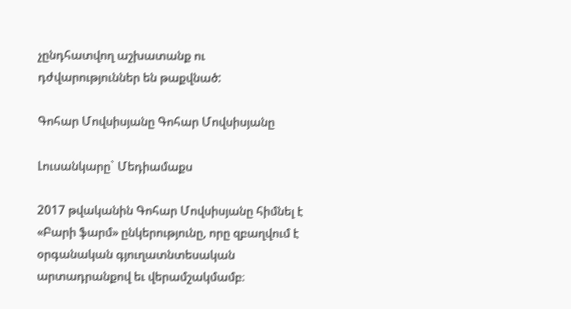չընդհատվող աշխատանք ու դժվարություններ են թաքվնած:

Գոհար Մովսիսյանը Գոհար Մովսիսյանը

Լուսանկարը` Մեդիամաքս

2017 թվականին Գոհար Մովսիսյանը հիմնել է «Բարի ֆարմ» ընկերությունը, որը զբաղվում է օրգանական գյուղատնտեսական արտադրանքով եւ վերամշակմամբ։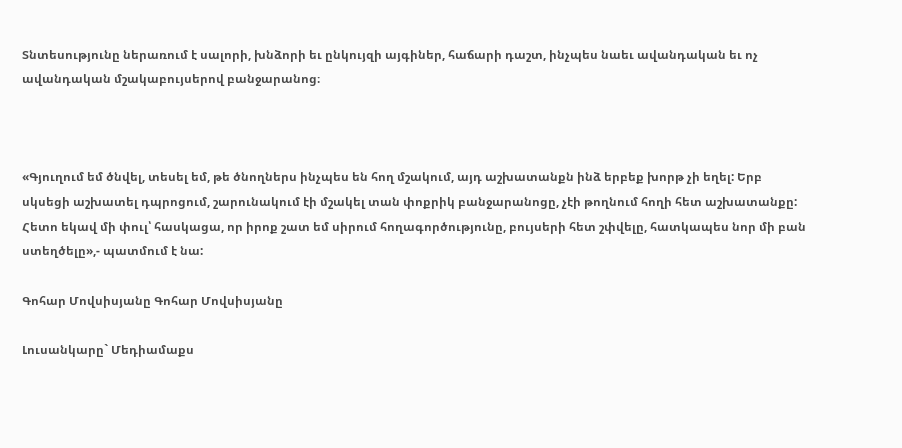Տնտեսությունը ներառում է սալորի, խնձորի եւ ընկույզի այգիներ, հաճարի դաշտ, ինչպես նաեւ ավանդական եւ ոչ ավանդական մշակաբույսերով բանջարանոց։



«Գյուղում եմ ծնվել, տեսել եմ, թե ծնողներս ինչպես են հող մշակում, այդ աշխատանքն ինձ երբեք խորթ չի եղել: Երբ սկսեցի աշխատել դպրոցում, շարունակում էի մշակել տան փոքրիկ բանջարանոցը, չէի թողնում հողի հետ աշխատանքը: Հետո եկավ մի փուլ՝ հասկացա, որ իրոք շատ եմ սիրում հողագործությունը, բույսերի հետ շփվելը, հատկապես նոր մի բան ստեղծելը»,- պատմում է նա:

Գոհար Մովսիսյանը Գոհար Մովսիսյանը

Լուսանկարը` Մեդիամաքս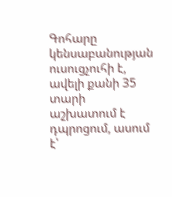Գոհարը կենսաբանության ուսուցչուհի է, ավելի քանի 35 տարի աշխատում է դպրոցում, ասում է՝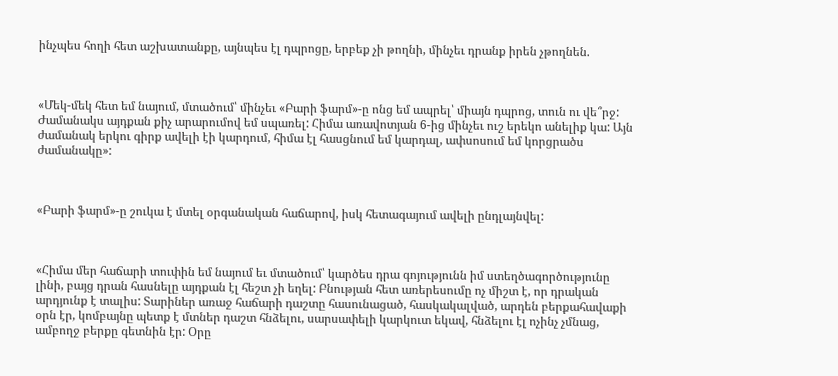ինչպես հողի հետ աշխատանքը, այնպես էլ դպրոցը, երբեք չի թողնի, մինչեւ դրանք իրեն չթողնեն.



«Մեկ-մեկ հետ եմ նայում, մտածում՝ մինչեւ «Բարի ֆարմ»-ը ոնց եմ ապրել՝ միայն դպրոց, տուն ու վե՞րջ: Ժամանակս այդքան քիչ արարումով եմ սպառել: Հիմա առավոտյան 6-ից մինչեւ ուշ երեկո անելիք կա: Այն ժամանակ երկու գիրք ավելի էի կարդում, հիմա էլ հասցնում եմ կարդալ, ափսոսում եմ կորցրածս ժամանակը»:



«Բարի ֆարմ»-ը շուկա է մտել օրգանական հաճարով, իսկ հետագայում ավելի ընդլայնվել:



«Հիմա մեր հաճարի տուփին եմ նայում եւ մտածում՝ կարծես դրա գոյությունն իմ ստեղծագործությունը լինի, բայց դրան հասնելը այդքան էլ հեշտ չի եղել: Բնության հետ առերեսումը ոչ միշտ է, որ դրական արդյունք է տալիս: Տարիներ առաջ հաճարի դաշտը հասունացած, հասկակալված, արդեն բերքահավաքի օրն էր, կոմբայնը պետք է մտներ դաշտ հնձելու, սարսափելի կարկուտ եկավ, հնձելու էլ ոչինչ չմնաց, ամբողջ բերքը գետնին էր: Օրը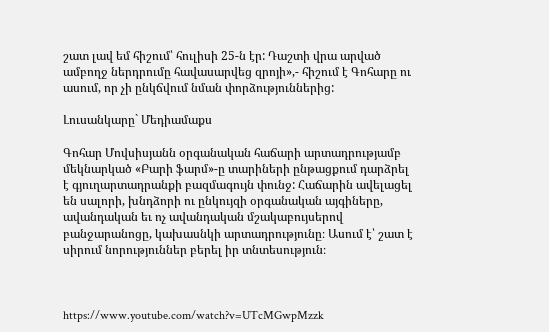շատ լավ եմ հիշում՝ հուլիսի 25-ն էր: Դաշտի վրա արված ամբողջ ներդրումը հավասարվեց զրոյի»,- հիշում է Գոհարը ու ասում, որ չի ընկճվում նման փորձություններից:

Լուսանկարը` Մեդիամաքս

Գոհար Մովսիսյանն օրգանական հաճարի արտադրությամբ մեկնարկած «Բարի ֆարմ»-ը տարիների ընթացքում դարձրել է գյուղարտադրանքի բազմագույն փունջ: Հաճարին ավելացել են սալորի, խնդձորի ու ընկույզի օրգանական այգիները, ավանդական եւ ոչ ավանդական մշակաբույսերով բանջարանոցը, կախասնկի արտադրությունը։ Ասում է՝ շատ է սիրում նորություններ բերել իր տնտեսություն։



https://www.youtube.com/watch?v=UTcMGwpMzzk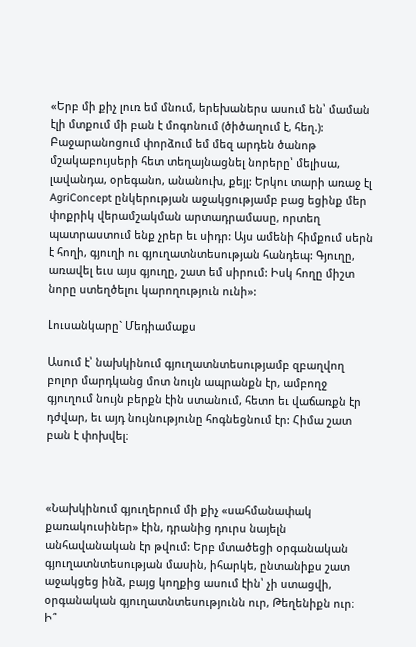«Երբ մի քիչ լուռ եմ մնում, երեխաներս ասում են՝ մաման էլի մտքում մի բան է մոգոնում (ծիծաղում է, հեղ.): Բաջարանոցում փորձում եմ մեզ արդեն ծանոթ մշակաբույսերի հետ տեղայնացնել նորերը՝ մելիսա, լավանդա, օրեգանո, անանուխ, քեյլ: Երկու տարի առաջ էլ AgriConcept ընկերության աջակցությամբ բաց եցինք մեր փոքրիկ վերամշակման արտադրամասը, որտեղ պատրաստում ենք չրեր եւ սիդր: Այս ամենի հիմքում սերն է հողի, գյուղի ու գյուղատնտեսության հանդեպ: Գյուղը, առավել եւս այս գյուղը, շատ եմ սիրում: Իսկ հողը միշտ նորը ստեղծելու կարողություն ունի»:

Լուսանկարը` Մեդիամաքս

Ասում է՝ նախկինում գյուղատնտեսությամբ զբաղվող բոլոր մարդկանց մոտ նույն ապրանքն էր, ամբողջ գյուղում նույն բերքն էին ստանում, հետո եւ վաճառքն էր դժվար, եւ այդ նույնությունը հոգնեցնում էր: Հիմա շատ բան է փոխվել։



«Նախկինում գյուղերում մի քիչ «սահմանափակ քառակուսիներ» էին, դրանից դուրս նայելն անհավանական էր թվում: Երբ մտածեցի օրգանական գյուղատնտեսության մասին, իհարկե, ընտանիքս շատ աջակցեց ինձ, բայց կողքից ասում էին՝ չի ստացվի, օրգանական գյուղատնտեսությունն ուր, Թեղենիքն ուր։ Ի՞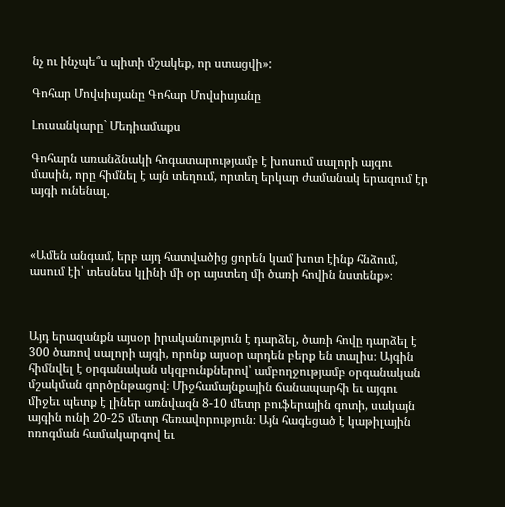նչ ու ինչպե՞ս պիտի մշակեք, որ ստացվի»:

Գոհար Մովսիսյանը Գոհար Մովսիսյանը

Լուսանկարը` Մեդիամաքս

Գոհարն առանձնակի հոգատարությամբ է խոսում սալորի այգու մասին, որը հիմնել է այն տեղում, որտեղ երկար ժամանակ երազում էր այգի ունենալ.



«Ամեն անգամ, երբ այդ հատվածից ցորեն կամ խոտ էինք հնձում, ասում էի՝ տեսնես կլինի մի օր այստեղ մի ծառի հովին նստենք»։



Այդ երազանքն այսօր իրականություն է դարձել, ծառի հովը դարձել է 300 ծառով սալորի այգի, որոնք այսօր արդեն բերք են տալիս։ Այգին հիմնվել է օրգանական սկզբունքներով՝ ամբողջությամբ օրգանական մշակման գործընթացով։ Միջհամայնքային ճանապարհի եւ այգու միջեւ պետք է լիներ առնվազն 8-10 մետր բուֆերային գոտի, սակայն այգին ունի 20-25 մետր հեռավորություն։ Այն հագեցած է կաթիլային ոռոգման համակարգով եւ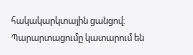հակակարկտային ցանցով։ Պարարտացումը կատարում են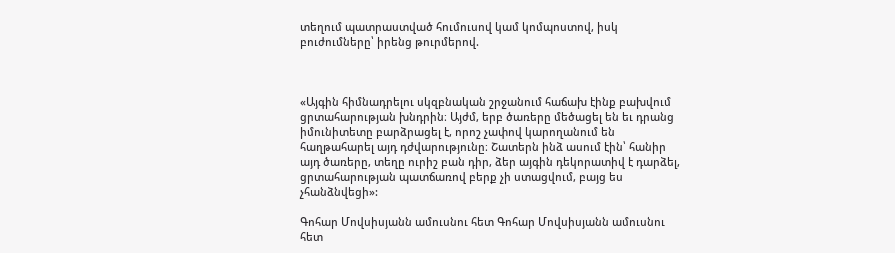տեղում պատրաստված հումուսով կամ կոմպոստով, իսկ բուժումները՝ իրենց թուրմերով.



«Այգին հիմնադրելու սկզբնական շրջանում հաճախ էինք բախվում ցրտահարության խնդրին։ Այժմ, երբ ծառերը մեծացել են եւ դրանց իմունիտետը բարձրացել է, որոշ չափով կարողանում են հաղթահարել այդ դժվարությունը։ Շատերն ինձ ասում էին՝ հանիր այդ ծառերը, տեղը ուրիշ բան դիր, ձեր այգին դեկորատիվ է դարձել, ցրտահարության պատճառով բերք չի ստացվում, բայց ես չհանձնվեցի»:

Գոհար Մովսիսյանն ամուսնու հետ Գոհար Մովսիսյանն ամուսնու հետ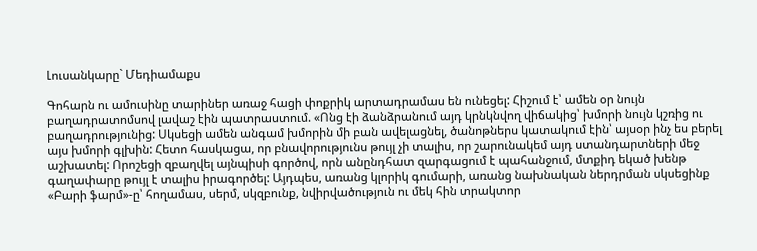Լուսանկարը` Մեդիամաքս

Գոհարն ու ամուսինը տարիներ առաջ հացի փոքրիկ արտադրամաս են ունեցել: Հիշում է՝ ամեն օր նույն բաղադրատոմսով լավաշ էին պատրաստում. «Ոնց էի ձանձրանում այդ կրնկնվող վիճակից՝ խմորի նույն կշռից ու բաղադրությունից: Սկսեցի ամեն անգամ խմորին մի բան ավելացնել, ծանոթներս կատակում էին՝ այսօր ինչ ես բերել այս խմորի գլխին: Հետո հասկացա, որ բնավորությունս թույլ չի տալիս, որ շարունակեմ այդ ստանդարտների մեջ աշխատել: Որոշեցի զբաղվել այնպիսի գործով, որն անընդհատ զարգացում է պահանջում, մտքիդ եկած խենթ գաղափարը թույլ է տալիս իրագործել: Այդպես, առանց կլորիկ գումարի, առանց նախնական ներդրման սկսեցինք «Բարի ֆարմ»-ը՝ հողամաս, սերմ, սկզբունք, նվիրվածություն ու մեկ հին տրակտոր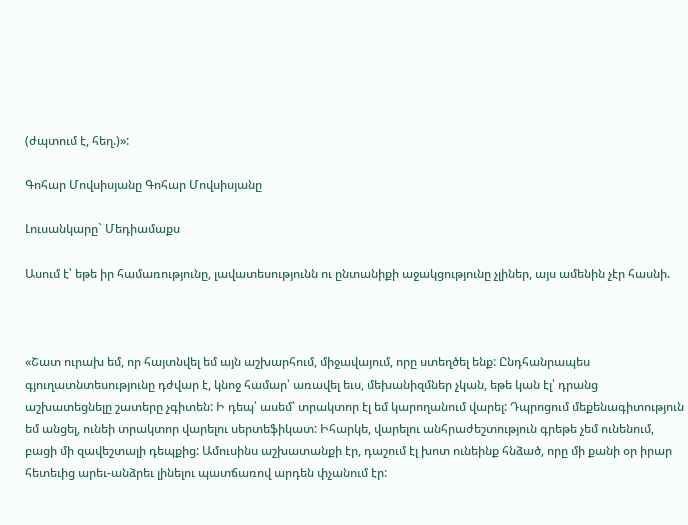(ժպտում է, հեղ.)»:

Գոհար Մովսիսյանը Գոհար Մովսիսյանը

Լուսանկարը` Մեդիամաքս

Ասում է՝ եթե իր համառությունը, լավատեսությունն ու ընտանիքի աջակցությունը չլիներ, այս ամենին չէր հասնի.



«Շատ ուրախ եմ, որ հայտնվել եմ այն աշխարհում, միջավայում, որը ստեղծել ենք: Ընդհանրապես գյուղատնտեսությունը դժվար է, կնոջ համար՝ առավել եւս, մեխանիզմներ չկան, եթե կան էլ՝ դրանց աշխատեցնելը շատերը չգիտեն: Ի դեպ՝ ասեմ՝ տրակտոր էլ եմ կարողանում վարել: Դպրոցում մեքենագիտություն եմ անցել, ունեի տրակտոր վարելու սերտեֆիկատ: Իհարկե, վարելու անհրաժեշտություն գրեթե չեմ ունենում, բացի մի զավեշտալի դեպքից: Ամուսինս աշխատանքի էր, դաշում էլ խոտ ունեինք հնձած, որը մի քանի օր իրար հետեւից արեւ-անձրեւ լինելու պատճառով արդեն փչանում էր: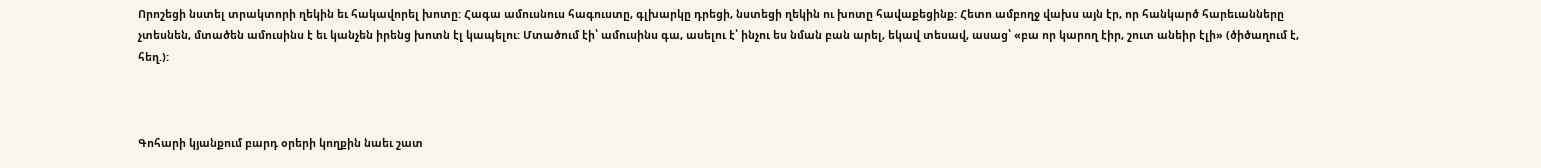Որոշեցի նստել տրակտորի ղեկին եւ հակավորել խոտը: Հագա ամուսնուս հագուստը, գլխարկը դրեցի, նստեցի ղեկին ու խոտը հավաքեցինք: Հետո ամբողջ վախս այն էր, որ հանկարծ հարեւանները չտեսնեն, մտածեն ամուսինս է եւ կանչեն իրենց խոտն էլ կապելու: Մտածում էի՝ ամուսինս գա, ասելու է՝ ինչու ես նման բան արել, եկավ տեսավ, ասաց՝ «բա որ կարող էիր, շուտ անեիր էլի» (ծիծաղում է, հեղ.):



Գոհարի կյանքում բարդ օրերի կողքին նաեւ շատ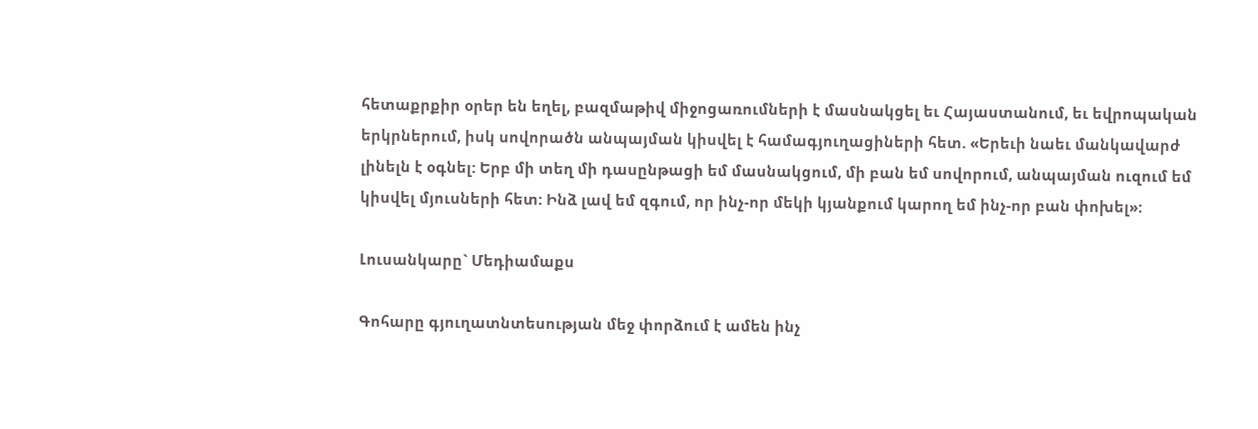հետաքրքիր օրեր են եղել, բազմաթիվ միջոցառումների է մասնակցել եւ Հայաստանում, եւ եվրոպական երկրներում, իսկ սովորածն անպայման կիսվել է համագյուղացիների հետ. «Երեւի նաեւ մանկավարժ լինելն է օգնել: Երբ մի տեղ մի դասընթացի եմ մասնակցում, մի բան եմ սովորում, անպայման ուզում եմ կիսվել մյուսների հետ: Ինձ լավ եմ զգում, որ ինչ-որ մեկի կյանքում կարող եմ ինչ-որ բան փոխել»:

Լուսանկարը` Մեդիամաքս

Գոհարը գյուղատնտեսության մեջ փորձում է ամեն ինչ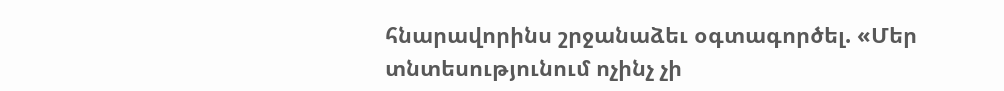հնարավորինս շրջանաձեւ օգտագործել. «Մեր տնտեսությունում ոչինչ չի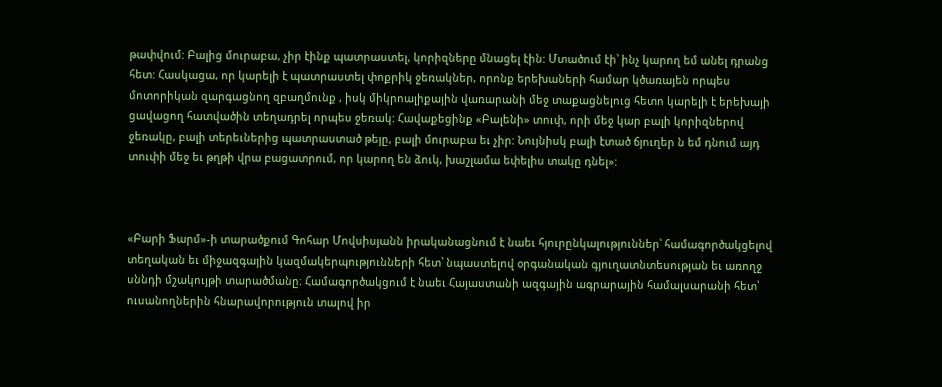թափվում: Բալից մուրաբա, չիր էինք պատրաստել, կորիզները մնացել էին: Մտածում էի՝ ինչ կարող եմ անել դրանց հետ: Հասկացա, որ կարելի է պատրաստել փոքրիկ ջեռակներ, որոնք երեխաների համար կծառայեն որպես մոտորիկան զարգացնող զբաղմունք , իսկ միկրոալիքային վառարանի մեջ տաքացնելուց հետո կարելի է երեխայի ցավացող հատվածին տեղադրել որպես ջեռակ: Հավաքեցինք «Բալենի» տուփ, որի մեջ կար բալի կորիզներով ջեռակը, բալի տերեւներից պատրաստած թեյը, բալի մուրաբա եւ չիր: Նույնիսկ բալի էտած ճյուղեր ն եմ դնում այդ տուփի մեջ եւ թղթի վրա բացատրում, որ կարող են ձուկ, խաշլամա եփելիս տակը դնել»:



«Բարի Ֆարմ»-ի տարածքում Գոհար Մովսիսյանն իրականացնում է նաեւ հյուրընկալություններ՝ համագործակցելով տեղական եւ միջազգային կազմակերպությունների հետ՝ նպաստելով օրգանական գյուղատնտեսության եւ առողջ սննդի մշակույթի տարածմանը։ Համագործակցում է նաեւ Հայաստանի ազգային ագրարային համալսարանի հետ՝ ուսանողներին հնարավորություն տալով իր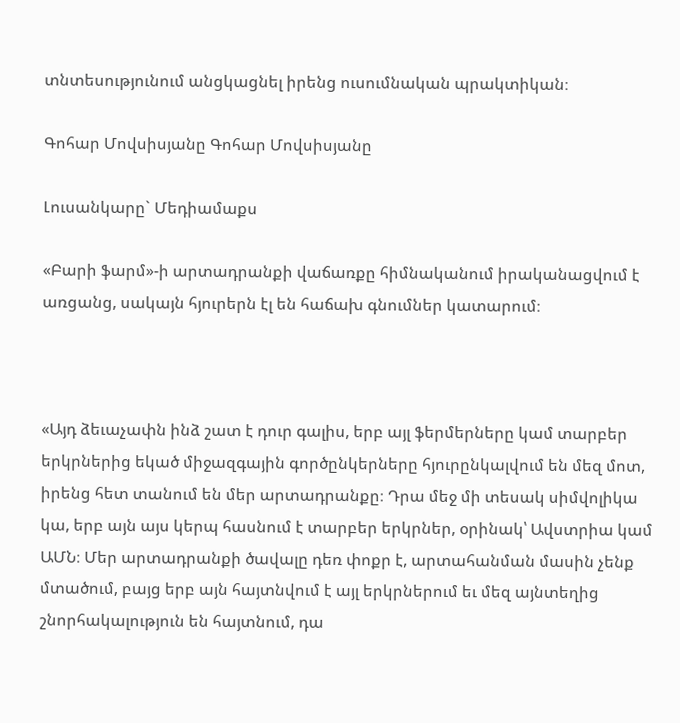տնտեսությունում անցկացնել իրենց ուսումնական պրակտիկան։

Գոհար Մովսիսյանը Գոհար Մովսիսյանը

Լուսանկարը` Մեդիամաքս

«Բարի ֆարմ»-ի արտադրանքի վաճառքը հիմնականում իրականացվում է առցանց, սակայն հյուրերն էլ են հաճախ գնումներ կատարում։



«Այդ ձեւաչափն ինձ շատ է դուր գալիս, երբ այլ ֆերմերները կամ տարբեր երկրներից եկած միջազգային գործընկերները հյուրընկալվում են մեզ մոտ, իրենց հետ տանում են մեր արտադրանքը։ Դրա մեջ մի տեսակ սիմվոլիկա կա, երբ այն այս կերպ հասնում է տարբեր երկրներ, օրինակ՝ Ավստրիա կամ ԱՄՆ։ Մեր արտադրանքի ծավալը դեռ փոքր է, արտահանման մասին չենք մտածում, բայց երբ այն հայտնվում է այլ երկրներում եւ մեզ այնտեղից շնորհակալություն են հայտնում, դա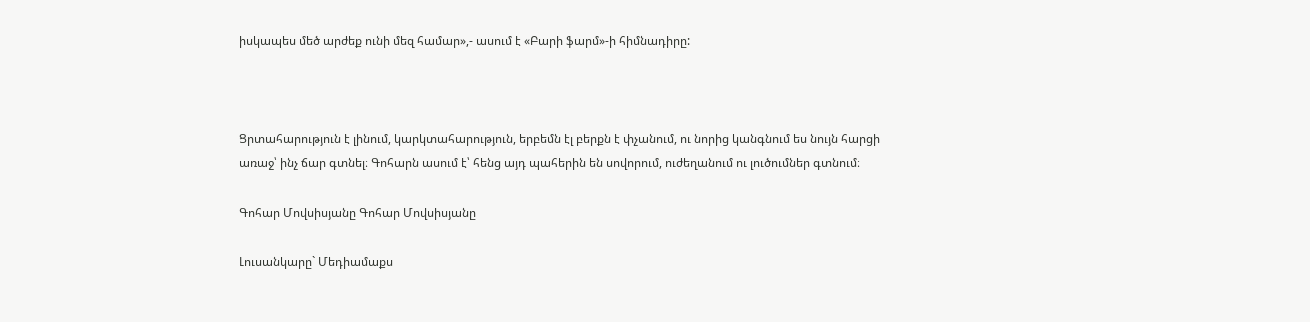իսկապես մեծ արժեք ունի մեզ համար»,- ասում է «Բարի ֆարմ»-ի հիմնադիրը:



Ցրտահարություն է լինում, կարկտահարություն, երբեմն էլ բերքն է փչանում, ու նորից կանգնում ես նույն հարցի առաջ՝ ինչ ճար գտնել։ Գոհարն ասում է՝ հենց այդ պահերին են սովորում, ուժեղանում ու լուծումներ գտնում։

Գոհար Մովսիսյանը Գոհար Մովսիսյանը

Լուսանկարը` Մեդիամաքս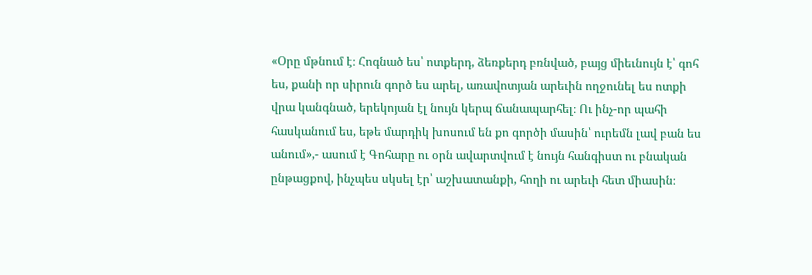«Օրը մթնում է։ Հոգնած ես՝ ոտքերդ, ձեռքերդ բռնված, բայց միեւնույն է՝ գոհ ես, քանի որ սիրուն գործ ես արել, առավոտյան արեւին ողջունել ես ոտքի վրա կանգնած, երեկոյան էլ նույն կերպ ճանապարհել։ Ու ինչ-որ պահի հասկանում ես, եթե մարդիկ խոսում են քո գործի մասին՝ ուրեմն լավ բան ես անում»,- ասում է Գոհարը ու օրն ավարտվում է նույն հանգիստ ու բնական ընթացքով, ինչպես սկսել էր՝ աշխատանքի, հողի ու արեւի հետ միասին։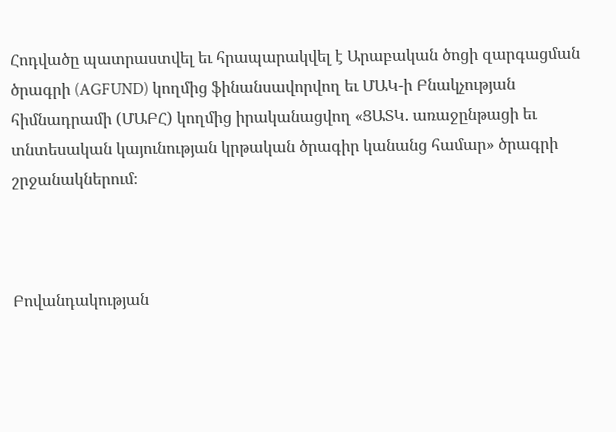Հոդվածը պատրաստվել եւ հրապարակվել է Արաբական ծոցի զարգացման ծրագրի (AGFUND) կողմից ֆինանսավորվող եւ ՄԱԿ-ի Բնակչության հիմնադրամի (ՄԱԲՀ) կողմից իրականացվող «ՑԱՏԿ. առաջընթացի եւ տնտեսական կայունության կրթական ծրագիր կանանց համար» ծրագրի շրջանակներում։



Բովանդակության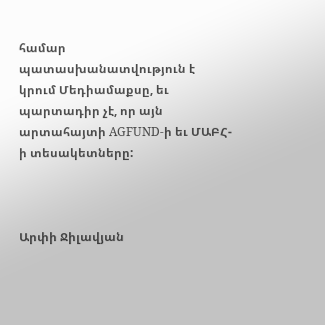համար պատասխանատվություն է կրում Մեդիամաքսը, եւ պարտադիր չէ, որ այն արտահայտի AGFUND-ի եւ ՄԱԲՀ-ի տեսակետները:



Արփի Ջիլավյան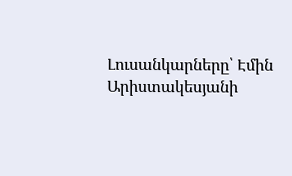Լուսանկարները՝ Էմին Արիստակեսյանի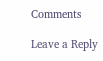Comments

Leave a Reply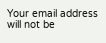Your email address will not be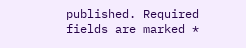published. Required fields are marked *